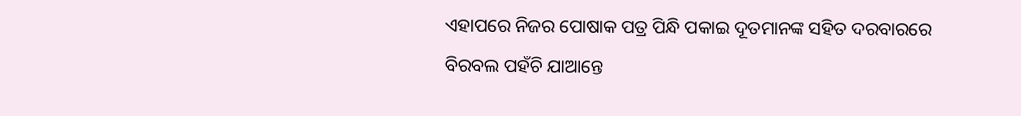ଏହାପରେ ନିଜର ପୋଷାକ ପତ୍ର ପିନ୍ଧି ପକାଇ ଦୂତମାନଙ୍କ ସହିତ ଦରବାରରେ ବିରବଲ ପହଁଚି ଯାଆନ୍ତେ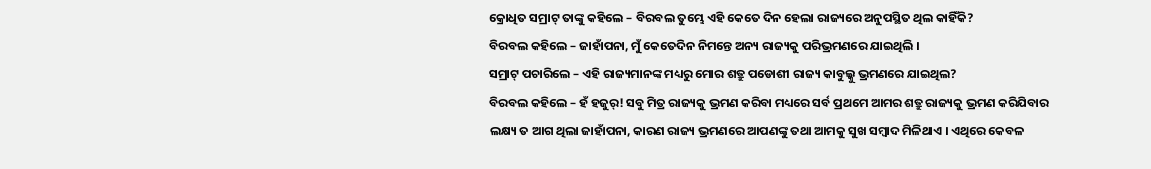କ୍ରୋଧିତ ସମ୍ରାଟ୍ ତାଙ୍କୁ କହିଲେ – ବିରବଲ ତୁମ୍ଭେ ଏହି କେତେ ଦିନ ହେଲା ରାଜ୍ୟରେ ଅନୁପସ୍ଥିତ ଥିଲ କାହିଁକି?
ବିରବଲ କହିଲେ – ଜାହାଁପନା, ମୁଁ କେତେଦିନ ନିମନ୍ତେ ଅନ୍ୟ ରାଜ୍ୟକୁ ପରିଭ୍ରମଣରେ ଯାଇଥିଲି ।
ସମ୍ରାଟ୍ ପଚାରିଲେ – ଏହି ରାଜ୍ୟମାନଙ୍କ ମଧ୍ୟରୁ ମୋର ଶତ୍ରୁ ପଡୋଶୀ ରାଜ୍ୟ କାବୁଲ୍କୁ ଭ୍ରମଣରେ ଯାଇଥିଲ?
ବିରବଲ କହିଲେ – ହଁ ହଜୁର୍! ସବୁ ମିତ୍ର ରାଜ୍ୟକୁ ଭ୍ରମଣ କରିବା ମଧ୍ୟରେ ସର୍ବ ପ୍ରଥମେ ଆମର ଶତ୍ରୁ ରାଜ୍ୟକୁ ଭ୍ରମଣ କରିଯିବାର ଲକ୍ଷ୍ୟ ତ ଆଗ ଥିଲା ଜାହାଁପନା, କାରଣ ରାଜ୍ୟ ଭ୍ରମଣରେ ଆପଣଙ୍କୁ ତଥା ଆମକୁ ସୁଖ ସମ୍ବାଦ ମିଳିଥାଏ । ଏଥିରେ କେବଳ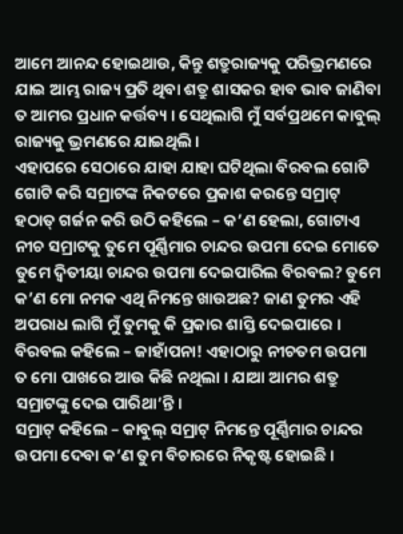ଆମେ ଆନନ୍ଦ ହୋଇଥାଉ, କିନ୍ତୁ ଶତ୍ରୁରାଜ୍ୟକୁ ପରିଭ୍ରମଣରେ ଯାଇ ଆମ୍ଭ ରାଜ୍ୟ ପ୍ରତି ଥିବା ଶତ୍ରୁ ଶାସକର ହାବ ଭାବ ଜାଣିବା ତ ଆମର ପ୍ରଧାନ କର୍ତ୍ତବ୍ୟ । ସେଥିଲାଗି ମୁଁ ସର୍ବପ୍ରଥମେ କାବୁଲ୍ ରାଜ୍ୟକୁ ଭ୍ରମଣରେ ଯାଇଥିଲି ।
ଏହାପରେ ସେଠାରେ ଯାହା ଯାହା ଘଟିଥିଲା ବିରବଲ ଗୋଟି ଗୋଟି କରି ସମ୍ରାଟଙ୍କ ନିକଟରେ ପ୍ରକାଶ କରନ୍ତେ ସମ୍ରାଟ୍ ହଠାତ୍ ଗର୍ଜନ କରି ଉଠି କହିଲେ – କ’ଣ ହେଲା, ଗୋଟାଏ ନୀଚ ସମ୍ରାଟକୁ ତୁମେ ପୂର୍ଣ୍ଣିମାର ଚାନ୍ଦର ଉପମା ଦେଇ ମୋତେ ତୁମେ ଦ୍ୱିତୀୟା ଚାନ୍ଦର ଉପମା ଦେଇପାରିଲ ବିରବଲ? ତୁମେ କ’ଣ ମୋ ନମକ ଏଥି ନିମନ୍ତେ ଖାଉଅଛ? ଜାଣ ତୁମର ଏହି ଅପରାଧ ଲାଗି ମୁଁ ତୁମକୁ କି ପ୍ରକାର ଶାସ୍ତି ଦେଇପାରେ ।
ବିରବଲ କହିଲେ – ଜାହାଁପନା! ଏହାଠାରୁ ନୀଚତମ ଉପମା ତ ମୋ ପାଖରେ ଆଉ କିଛି ନଥିଲା । ଯାଆ ଆମର ଶତ୍ରୁ ସମ୍ରାଟଙ୍କୁ ଦେଇ ପାରିଥା’ନ୍ତି ।
ସମ୍ରାଟ୍ କହିଲେ – କାବୁଲ୍ ସମ୍ରାଟ୍ ନିମନ୍ତେ ପୂର୍ଣ୍ଣିମାର ଚାନ୍ଦର ଉପମା ଦେବା କ’ଣ ତୁମ ବିଚାରରେ ନିକୃଷ୍ଟ ହୋଇଛି ।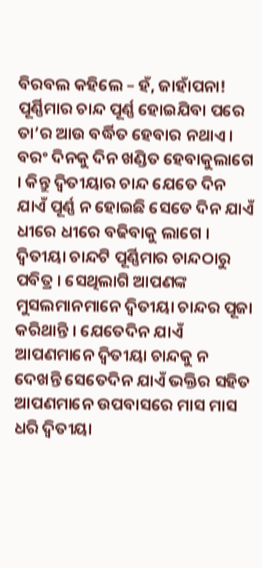ବିରବଲ କହିଲେ – ହଁ, ଜାହାଁପନା! ପୂର୍ଣ୍ଣିମାର ଚାନ୍ଦ ପୂର୍ଣ୍ଣ ହୋଇଯିବା ପରେ ତା’ର ଆଉ ବର୍ଦ୍ଧିତ ହେବାର ନଥାଏ । ବରଂ ଦିନକୁ ଦିନ ଖଣ୍ଡିତ ହେବାକୁଲାଗେ । କିନ୍ତୁ ଦ୍ୱିତୀୟାର ଚାନ୍ଦ ଯେତେ ଦିନ ଯାଏଁ ପୂର୍ଣ୍ଣ ନ ହୋଇଛି ସେତେ ଦିନ ଯାଏଁ ଧୀରେ ଧୀରେ ବଢିବାକୁ ଲାଗେ । ଦ୍ୱିତୀୟା ଚାନ୍ଦଟି ପୂର୍ଣ୍ଣିମାର ଚାନ୍ଦଠାରୁ ପବିତ୍ର । ସେଥିଲାଗି ଆପଣଙ୍କ ମୁସଲମାନମାନେ ଦ୍ୱିତୀୟା ଚାନ୍ଦର ପୂଜା କରିଥାନ୍ତି । ଯେତେଦିନ ଯାଏଁ ଆପଣମାନେ ଦ୍ୱିତୀୟା ଚାନ୍ଦକୁ ନ ଦେଖନ୍ତି ସେତେଦିନ ଯାଏଁ ଭକ୍ତିର ସହିତ ଆପଣମାନେ ଉପବାସରେ ମାସ ମାସ ଧରି ଦ୍ୱିତୀୟା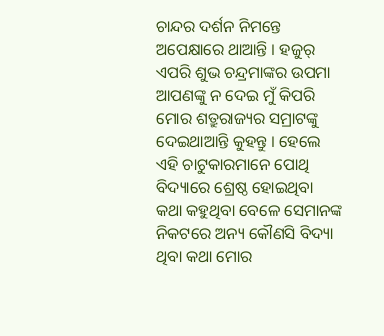ଚାନ୍ଦର ଦର୍ଶନ ନିମନ୍ତେ ଅପେକ୍ଷାରେ ଥାଆନ୍ତି । ହଜୁର୍ ଏପରି ଶୁଭ ଚନ୍ଦ୍ରମାଙ୍କର ଉପମା ଆପଣଙ୍କୁ ନ ଦେଇ ମୁଁ କିପରି ମୋର ଶତ୍ରୁରାଜ୍ୟର ସମ୍ରାଟଙ୍କୁ ଦେଇଥାଆନ୍ତି କୁହନ୍ତୁ । ହେଲେ ଏହି ଚାଟୁକାରମାନେ ପୋଥି ବିଦ୍ୟାରେ ଶ୍ରେଷ୍ଠ ହୋଇଥିବା କଥା କହୁଥିବା ବେଳେ ସେମାନଙ୍କ ନିକଟରେ ଅନ୍ୟ କୌଣସି ବିଦ୍ୟା ଥିବା କଥା ମୋର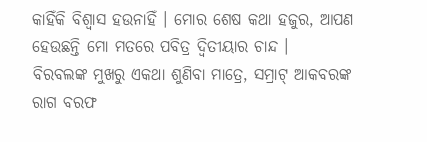କାହିଁକି ବିଶ୍ୱାସ ହଉନାହିଁ । ମୋର ଶେଷ କଥା ହଜୁର, ଆପଣ ହେଉଛନ୍ତି ମୋ ମତରେ ପବିତ୍ର ଦ୍ୱିତୀୟାର ଚାନ୍ଦ ।
ବିରବଲଙ୍କ ମୁଖରୁ ଏକଥା ଶୁଣିବା ମାତ୍ରେ, ସମ୍ରାଟ୍ ଆକବରଙ୍କ ରାଗ ବରଫ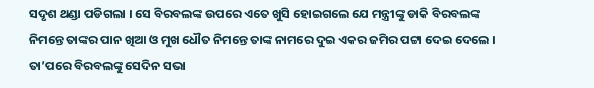ସଦୃଶ ଥଣ୍ଡା ପଡିଗଲା । ସେ ବିରବଲଙ୍କ ଉପରେ ଏତେ ଖୁସି ହୋଇଗଲେ ଯେ ମନ୍ତ୍ରୀଙ୍କୁ ଡାକି ବିରବଲଙ୍କ ନିମନ୍ତେ ତାଙ୍କର ପାନ ଖିଆ ଓ ମୁଖ ଧୌତ ନିମନ୍ତେ ତାଙ୍କ ନାମରେ ଦୁଇ ଏକର ଜମିର ପଟ୍ଟା ଦେଇ ଦେଲେ । ତା’ପରେ ବିରବଲଙ୍କୁ ସେଦିନ ସଭା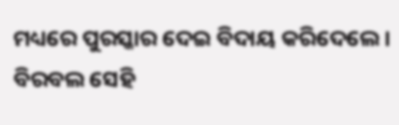ମଧ୍ୟରେ ପୁରସ୍କାର ଦେଇ ବିଦାୟ କରିଦେଲେ ।
ବିରବଲ ସେହି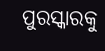ପୁରସ୍କାରକୁ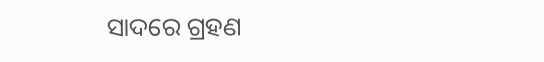ସାଦରେ ଗ୍ରହଣ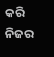କରି ନିଜର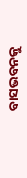ବାସଭବନକୁ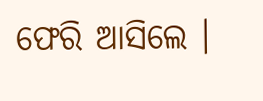ଫେରି ଆସିଲେ ।